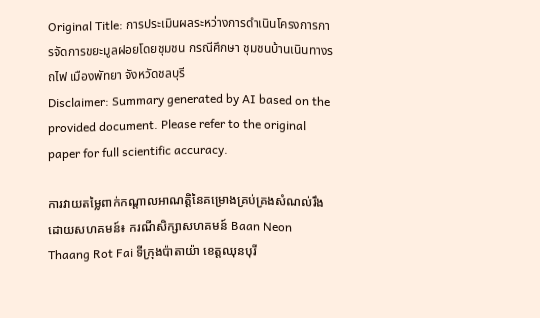Original Title: การประเมินผลระหว่างการดำเนินโครงการการจัดการขยะมูลฝอยโดยชุมชน กรณีศึกษา ชุมชนบ้านเนินทางรถไฟ เมืองพัทยา จังหวัดชลบุรี
Disclaimer: Summary generated by AI based on the provided document. Please refer to the original paper for full scientific accuracy.

ការវាយតម្លៃពាក់កណ្តាលអាណត្តិនៃគម្រោងគ្រប់គ្រងសំណល់រឹងដោយសហគមន៍៖ ករណីសិក្សាសហគមន៍ Baan Neon Thaang Rot Fai ទីក្រុងប៉ាតាយ៉ា ខេត្តឈុនបុរី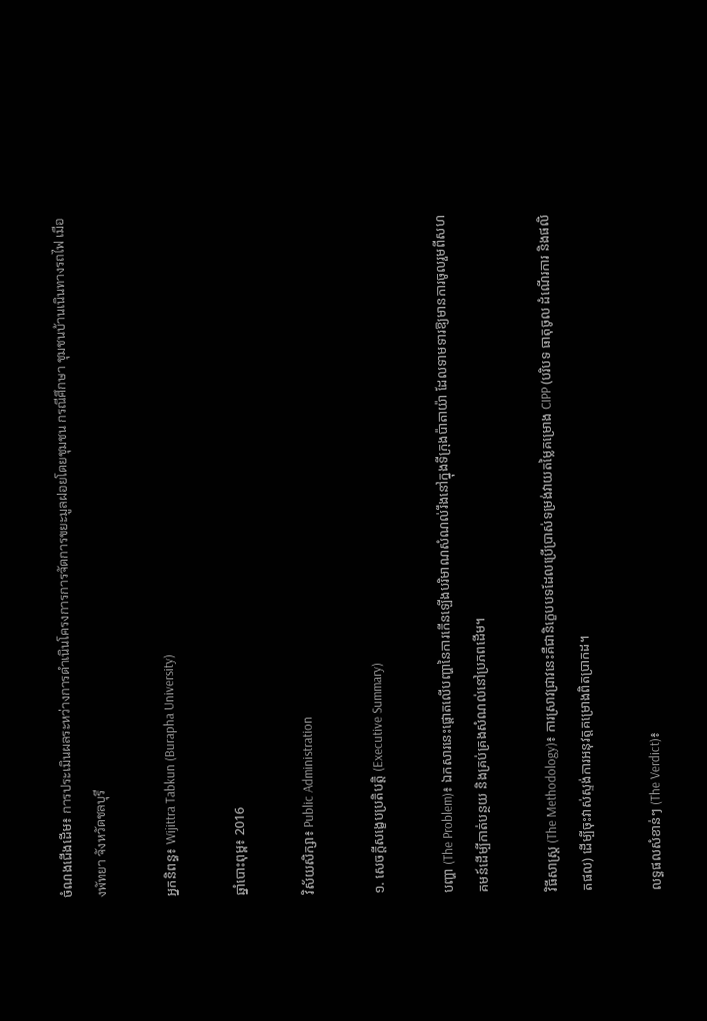ចំណងជើងដើម៖ การประเมินผลระหว่างการดำเนินโครงการการจัดการขยะมูลฝอยโดยชุมชน กรณีศึกษา ชุมชนบ้านเนินทางรถไฟ เมืองพัทยา จังหวัดชลบุรี

អ្នកនិពន្ធ៖ Wijittra Tabkun (Burapha University)

ឆ្នាំបោះពុម្ព៖ 2016

វិស័យសិក្សា៖ Public Administration

១. សេចក្តីសង្ខេបប្រតិបត្តិ (Executive Summary)

បញ្ហា (The Problem)៖ ឯកសារនេះផ្តោតលើបញ្ហានៃការកើនឡើងបរិមាណសំណល់រឹងនៅក្នុងទីក្រុងប៉ាតាយ៉ា ដែលទាមទារឱ្យមានការចូលរួមពីសហគមន៍ដើម្បីកាត់បន្ថយ និងគ្រប់គ្រងសំណល់នៅប្រភពដើម។

វិធីសាស្ត្រ (The Methodology)៖ ការស្រាវជ្រាវនេះគឺជានិក្ខេបបទដែលប្រើប្រាស់ទម្រង់វាយតម្លៃគម្រោង CIPP (បរិបទ ធាតុចូល ដំណើរការ និងផលិតផល) ដើម្បីចុះវាស់ស្ទង់ការអនុវត្តគម្រោងពិតប្រាកដ។

លទ្ធផលសំខាន់ៗ (The Verdict)៖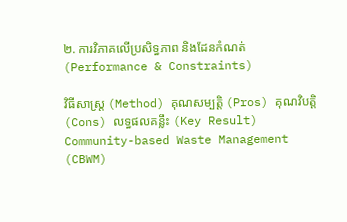២. ការវិភាគលើប្រសិទ្ធភាព និងដែនកំណត់ (Performance & Constraints)

វិធីសាស្ត្រ (Method) គុណសម្បត្តិ (Pros) គុណវិបត្តិ (Cons) លទ្ធផលគន្លឹះ (Key Result)
Community-based Waste Management (CBWM)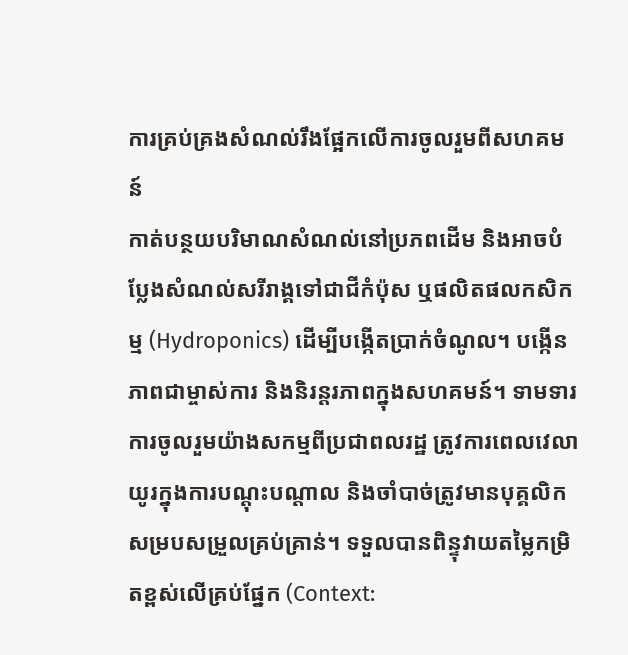ការគ្រប់គ្រងសំណល់រឹងផ្អែកលើការចូលរួមពីសហគមន៍
កាត់បន្ថយបរិមាណសំណល់នៅប្រភពដើម និងអាចបំប្លែងសំណល់សរីរាង្គទៅជាជីកំប៉ុស ឬផលិតផលកសិកម្ម (Hydroponics) ដើម្បីបង្កើតប្រាក់ចំណូល។ បង្កើនភាពជាម្ចាស់ការ និងនិរន្តរភាពក្នុងសហគមន៍។ ទាមទារការចូលរួមយ៉ាងសកម្មពីប្រជាពលរដ្ឋ ត្រូវការពេលវេលាយូរក្នុងការបណ្តុះបណ្តាល និងចាំបាច់ត្រូវមានបុគ្គលិកសម្របសម្រួលគ្រប់គ្រាន់។ ទទួលបានពិន្ទុវាយតម្លៃកម្រិតខ្ពស់លើគ្រប់ផ្នែក (Context: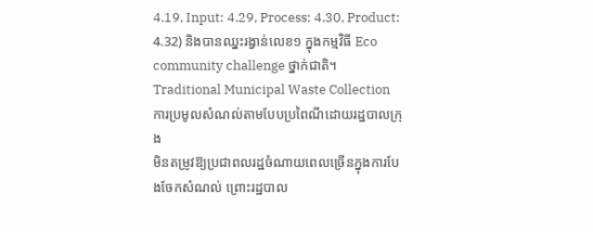4.19, Input: 4.29, Process: 4.30, Product: 4.32) និងបានឈ្នះរង្វាន់លេខ១ ក្នុងកម្មវិធី Eco community challenge ថ្នាក់ជាតិ។
Traditional Municipal Waste Collection
ការប្រមូលសំណល់តាមបែបប្រពៃណីដោយរដ្ឋបាលក្រុង
មិនតម្រូវឱ្យប្រជាពលរដ្ឋចំណាយពេលច្រើនក្នុងការបែងចែកសំណល់ ព្រោះរដ្ឋបាល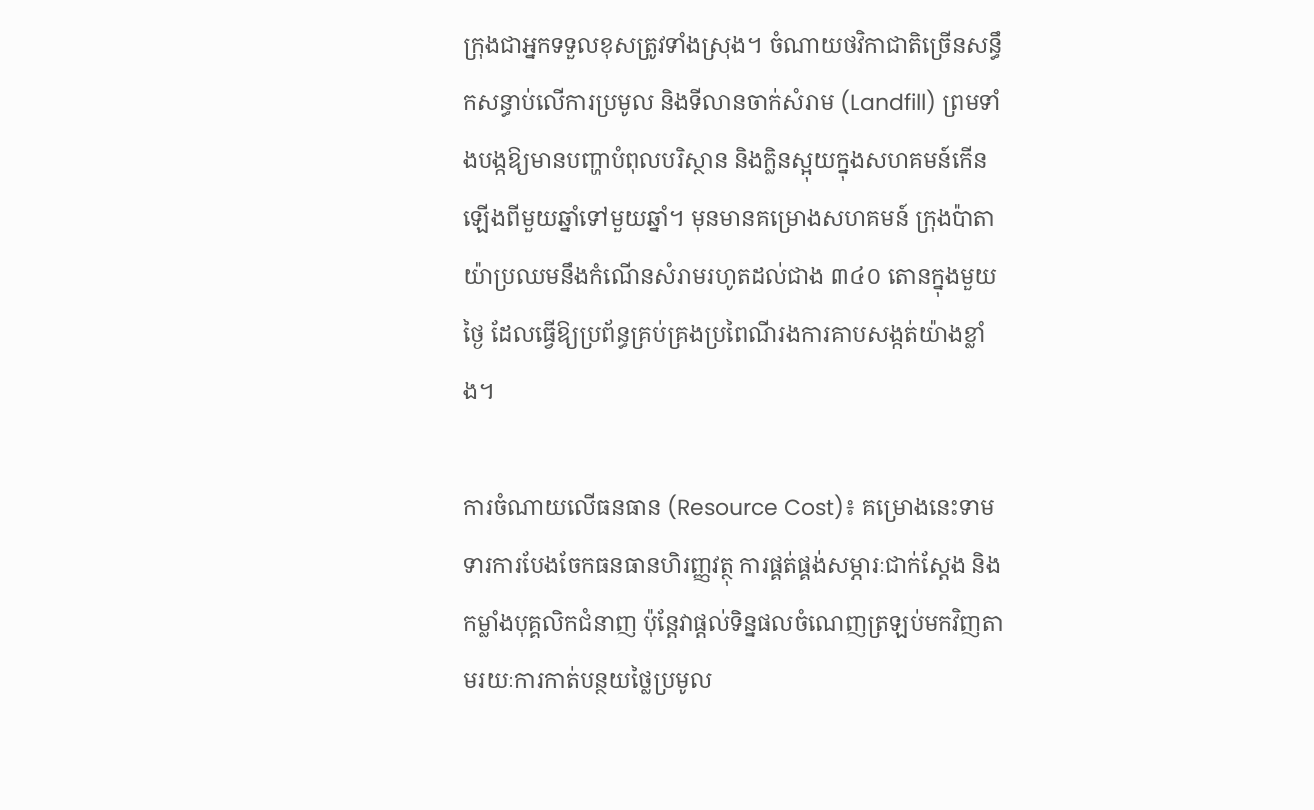ក្រុងជាអ្នកទទួលខុសត្រូវទាំងស្រុង។ ចំណាយថវិកាជាតិច្រើនសន្ធឹកសន្ធាប់លើការប្រមូល និងទីលានចាក់សំរាម (Landfill) ព្រមទាំងបង្កឱ្យមានបញ្ហាបំពុលបរិស្ថាន និងក្លិនស្អុយក្នុងសហគមន៍កើនឡើងពីមួយឆ្នាំទៅមួយឆ្នាំ។ មុនមានគម្រោងសហគមន៍ ក្រុងប៉ាតាយ៉ាប្រឈមនឹងកំណើនសំរាមរហូតដល់ជាង ៣៤០ តោនក្នុងមួយថ្ងៃ ដែលធ្វើឱ្យប្រព័ន្ធគ្រប់គ្រងប្រពៃណីរងការគាបសង្កត់យ៉ាងខ្លាំង។

ការចំណាយលើធនធាន (Resource Cost)៖ គម្រោងនេះទាមទារការបែងចែកធនធានហិរញ្ញវត្ថុ ការផ្គត់ផ្គង់សម្ភារៈជាក់ស្តែង និងកម្លាំងបុគ្គលិកជំនាញ ប៉ុន្តែវាផ្តល់ទិន្នផលចំណេញត្រឡប់មកវិញតាមរយៈការកាត់បន្ថយថ្លៃប្រមូល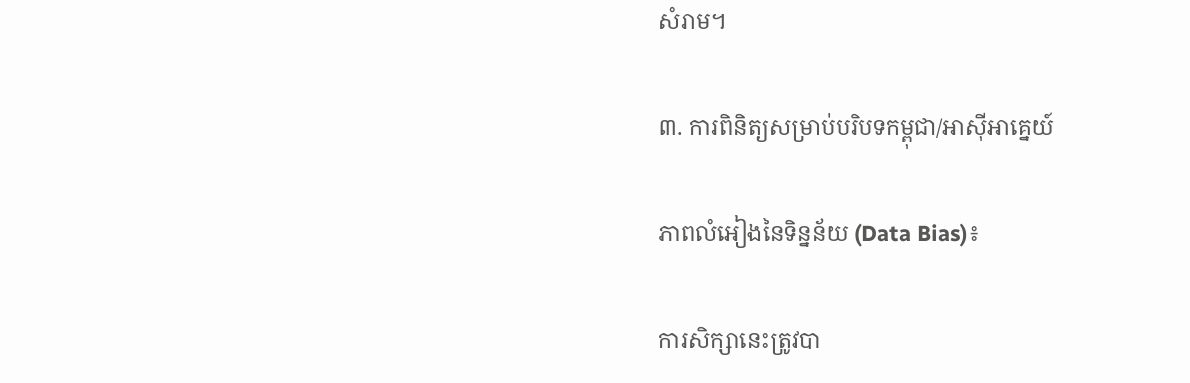សំរាម។

៣. ការពិនិត្យសម្រាប់បរិបទកម្ពុជា/អាស៊ីអាគ្នេយ៍

ភាពលំអៀងនៃទិន្នន័យ (Data Bias)៖

ការសិក្សានេះត្រូវបា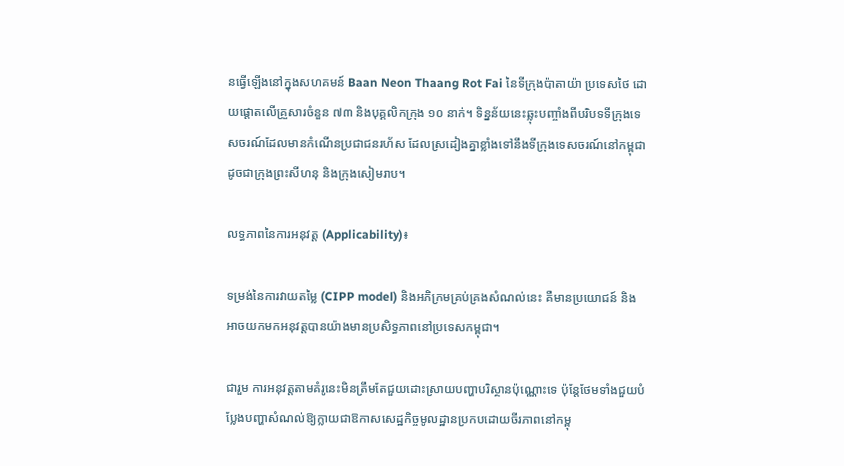នធ្វើឡើងនៅក្នុងសហគមន៍ Baan Neon Thaang Rot Fai នៃទីក្រុងប៉ាតាយ៉ា ប្រទេសថៃ ដោយផ្តោតលើគ្រួសារចំនួន ៧៣ និងបុគ្គលិកក្រុង ១០ នាក់។ ទិន្នន័យនេះឆ្លុះបញ្ចាំងពីបរិបទទីក្រុងទេសចរណ៍ដែលមានកំណើនប្រជាជនរហ័ស ដែលស្រដៀងគ្នាខ្លាំងទៅនឹងទីក្រុងទេសចរណ៍នៅកម្ពុជា ដូចជាក្រុងព្រះសីហនុ និងក្រុងសៀមរាប។

លទ្ធភាពនៃការអនុវត្ត (Applicability)៖

ទម្រង់នៃការវាយតម្លៃ (CIPP model) និងអភិក្រមគ្រប់គ្រងសំណល់នេះ គឺមានប្រយោជន៍ និងអាចយកមកអនុវត្តបានយ៉ាងមានប្រសិទ្ធភាពនៅប្រទេសកម្ពុជា។

ជារួម ការអនុវត្តតាមគំរូនេះមិនត្រឹមតែជួយដោះស្រាយបញ្ហាបរិស្ថានប៉ុណ្ណោះទេ ប៉ុន្តែថែមទាំងជួយបំប្លែងបញ្ហាសំណល់ឱ្យក្លាយជាឱកាសសេដ្ឋកិច្ចមូលដ្ឋានប្រកបដោយចីរភាពនៅកម្ពុ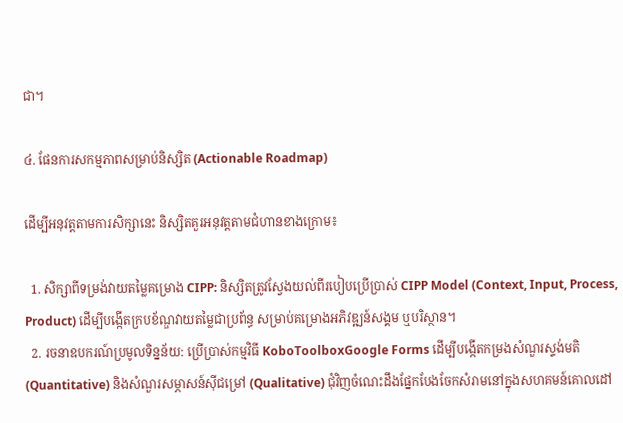ជា។

៤. ផែនការសកម្មភាពសម្រាប់និស្សិត (Actionable Roadmap)

ដើម្បីអនុវត្តតាមការសិក្សានេះ និស្សិតគួរអនុវត្តតាមជំហានខាងក្រោម៖

  1. សិក្សាពីទម្រង់វាយតម្លៃគម្រោង CIPP: និស្សិតត្រូវស្វែងយល់ពីរបៀបប្រើប្រាស់ CIPP Model (Context, Input, Process, Product) ដើម្បីបង្កើតក្របខ័ណ្ឌវាយតម្លៃជាប្រព័ន្ធ សម្រាប់គម្រោងអភិវឌ្ឍន៍សង្គម ឬបរិស្ថាន។
  2. រចនាឧបករណ៍ប្រមូលទិន្នន័យ: ប្រើប្រាស់កម្មវិធី KoboToolboxGoogle Forms ដើម្បីបង្កើតកម្រងសំណួរស្ទង់មតិ (Quantitative) និងសំណួរសម្ភាសន៍ស៊ីជម្រៅ (Qualitative) ជុំវិញចំណេះដឹងផ្នែកបែងចែកសំរាមនៅក្នុងសហគមន៍គោលដៅ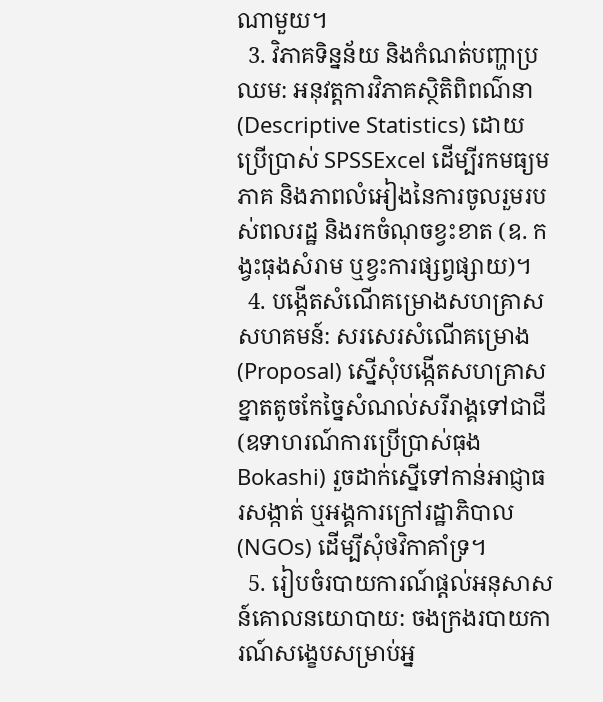ណាមួយ។
  3. វិភាគទិន្នន័យ និងកំណត់បញ្ហាប្រឈម: អនុវត្តការវិភាគស្ថិតិពិពណ៌នា (Descriptive Statistics) ដោយប្រើប្រាស់ SPSSExcel ដើម្បីរកមធ្យមភាគ និងភាពលំអៀងនៃការចូលរួមរបស់ពលរដ្ឋ និងរកចំណុចខ្វះខាត (ឧ. កង្វះធុងសំរាម ឬខ្វះការផ្សព្វផ្សាយ)។
  4. បង្កើតសំណើគម្រោងសហគ្រាសសហគមន៍: សរសេរសំណើគម្រោង (Proposal) ស្នើសុំបង្កើតសហគ្រាសខ្នាតតូចកែច្នៃសំណល់សរីរាង្គទៅជាជី (ឧទាហរណ៍ការប្រើប្រាស់ធុង Bokashi) រួចដាក់ស្នើទៅកាន់អាជ្ញាធរសង្កាត់ ឬអង្គការក្រៅរដ្ឋាភិបាល (NGOs) ដើម្បីសុំថវិកាគាំទ្រ។
  5. រៀបចំរបាយការណ៍ផ្តល់អនុសាសន៍គោលនយោបាយ: ចងក្រងរបាយការណ៍សង្ខេបសម្រាប់អ្ន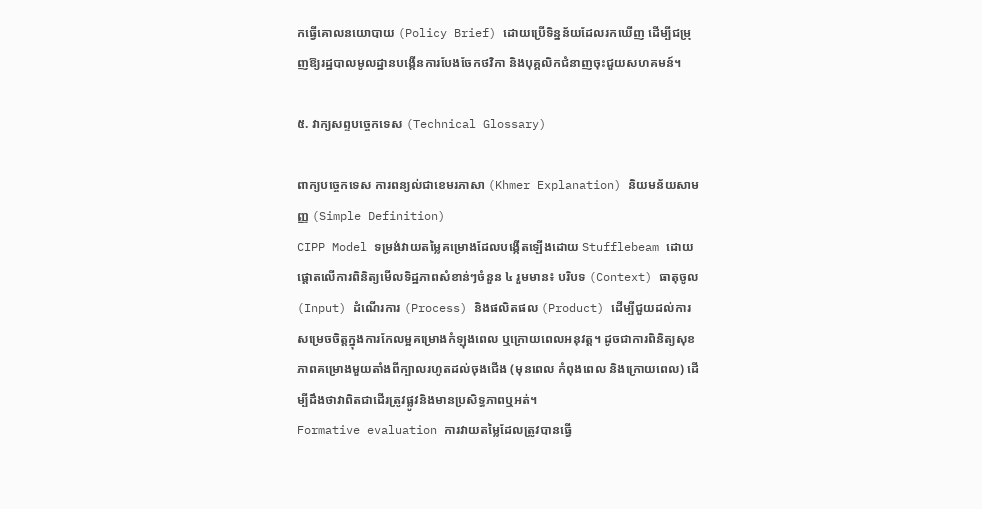កធ្វើគោលនយោបាយ (Policy Brief) ដោយប្រើទិន្នន័យដែលរកឃើញ ដើម្បីជម្រុញឱ្យរដ្ឋបាលមូលដ្ឋានបង្កើនការបែងចែកថវិកា និងបុគ្គលិកជំនាញចុះជួយសហគមន៍។

៥. វាក្យសព្ទបច្ចេកទេស (Technical Glossary)

ពាក្យបច្ចេកទេស ការពន្យល់ជាខេមរភាសា (Khmer Explanation) និយមន័យសាមញ្ញ (Simple Definition)
CIPP Model ទម្រង់វាយតម្លៃគម្រោងដែលបង្កើតឡើងដោយ Stufflebeam ដោយផ្តោតលើការពិនិត្យមើលទិដ្ឋភាពសំខាន់ៗចំនួន ៤ រួមមាន៖ បរិបទ (Context) ធាតុចូល (Input) ដំណើរការ (Process) និងផលិតផល (Product) ដើម្បីជួយដល់ការសម្រេចចិត្តក្នុងការកែលម្អគម្រោងកំឡុងពេល ឬក្រោយពេលអនុវត្ត។ ដូចជាការពិនិត្យសុខភាពគម្រោងមួយតាំងពីក្បាលរហូតដល់ចុងជើង (មុនពេល កំពុងពេល និងក្រោយពេល) ដើម្បីដឹងថាវាពិតជាដើរត្រូវផ្លូវនិងមានប្រសិទ្ធភាពឬអត់។
Formative evaluation ការវាយតម្លៃដែលត្រូវបានធ្វើ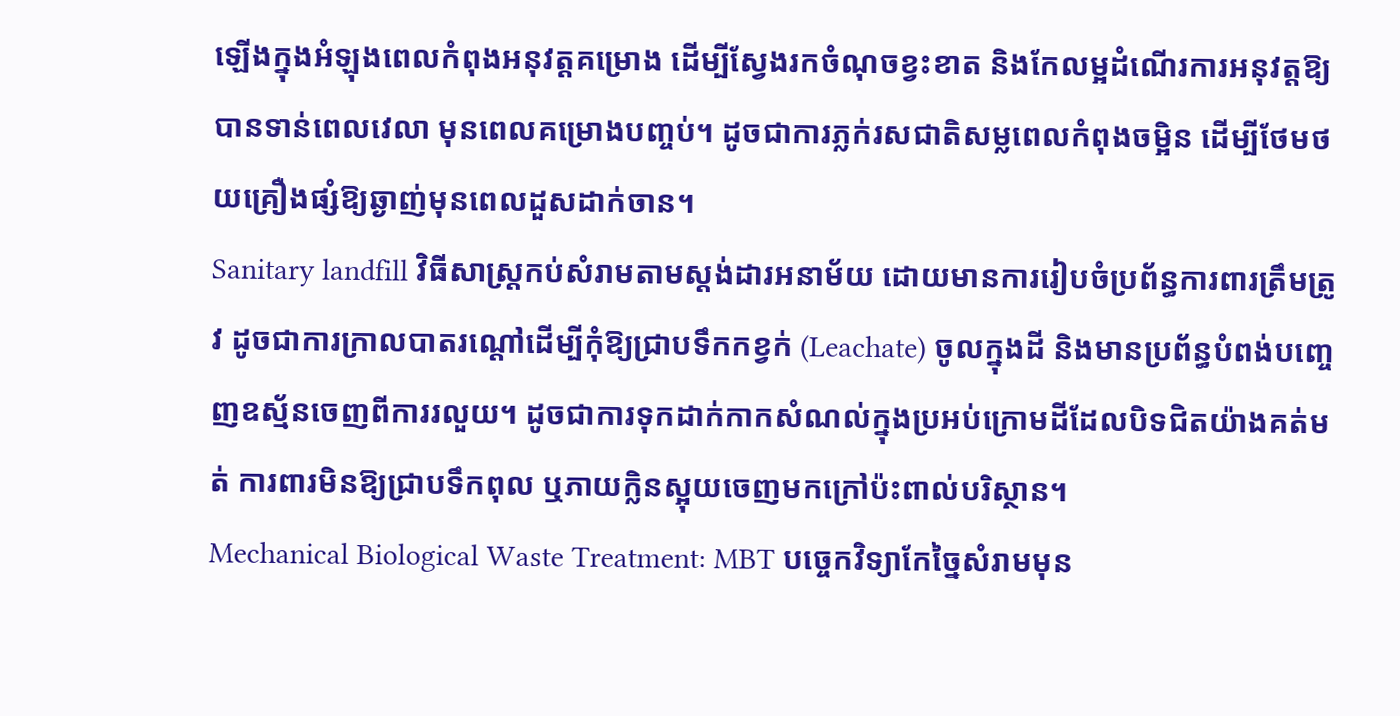ឡើងក្នុងអំឡុងពេលកំពុងអនុវត្តគម្រោង ដើម្បីស្វែងរកចំណុចខ្វះខាត និងកែលម្អដំណើរការអនុវត្តឱ្យបានទាន់ពេលវេលា មុនពេលគម្រោងបញ្ចប់។ ដូចជាការភ្លក់រសជាតិសម្លពេលកំពុងចម្អិន ដើម្បីថែមថយគ្រឿងផ្សំឱ្យឆ្ងាញ់មុនពេលដួសដាក់ចាន។
Sanitary landfill វិធីសាស្ត្រកប់សំរាមតាមស្តង់ដារអនាម័យ ដោយមានការរៀបចំប្រព័ន្ធការពារត្រឹមត្រូវ ដូចជាការក្រាលបាតរណ្តៅដើម្បីកុំឱ្យជ្រាបទឹកកខ្វក់ (Leachate) ចូលក្នុងដី និងមានប្រព័ន្ធបំពង់បញ្ចេញឧស្ម័នចេញពីការរលួយ។ ដូចជាការទុកដាក់កាកសំណល់ក្នុងប្រអប់ក្រោមដីដែលបិទជិតយ៉ាងគត់មត់ ការពារមិនឱ្យជ្រាបទឹកពុល ឬភាយក្លិនស្អុយចេញមកក្រៅប៉ះពាល់បរិស្ថាន។
Mechanical Biological Waste Treatment: MBT បច្ចេកវិទ្យាកែច្នៃសំរាមមុន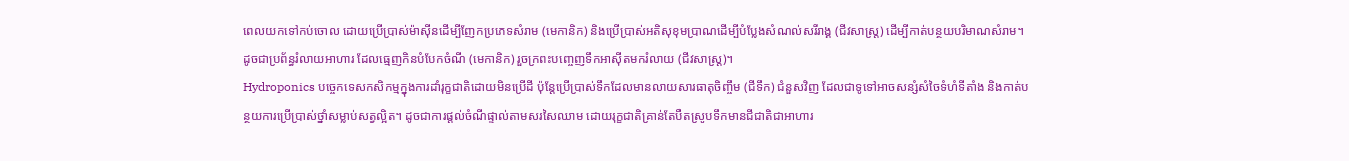ពេលយកទៅកប់ចោល ដោយប្រើប្រាស់ម៉ាស៊ីនដើម្បីញែកប្រភេទសំរាម (មេកានិក) និងប្រើប្រាស់អតិសុខុមប្រាណដើម្បីបំប្លែងសំណល់សរីរាង្គ (ជីវសាស្ត្រ) ដើម្បីកាត់បន្ថយបរិមាណសំរាម។ ដូចជាប្រព័ន្ធរំលាយអាហារ ដែលធ្មេញកិនបំបែកចំណី (មេកានិក) រួចក្រពះបញ្ចេញទឹកអាស៊ីតមករំលាយ (ជីវសាស្ត្រ)។
Hydroponics បច្ចេកទេសកសិកម្មក្នុងការដាំរុក្ខជាតិដោយមិនប្រើដី ប៉ុន្តែប្រើប្រាស់ទឹកដែលមានលាយសារធាតុចិញ្ចឹម (ជីទឹក) ជំនួសវិញ ដែលជាទូទៅអាចសន្សំសំចៃទំហំទីតាំង និងកាត់បន្ថយការប្រើប្រាស់ថ្នាំសម្លាប់សត្វល្អិត។ ដូចជាការផ្តល់ចំណីផ្ទាល់តាមសរសៃឈាម ដោយរុក្ខជាតិគ្រាន់តែបឺតស្រូបទឹកមានជីជាតិជាអាហារ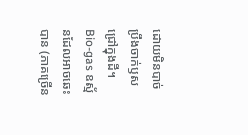ដោយមិនបាច់ប្រឹងចាក់ឫសជ្រៅក្នុងដី។
Bio-gas ឧស្ម័នដែលអាចឆេះបាន (ភាគច្រើន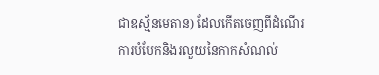ជាឧស្ម័នមេតាន) ដែលកើតចេញពីដំណើរការបំបែកនិងរលួយនៃកាកសំណល់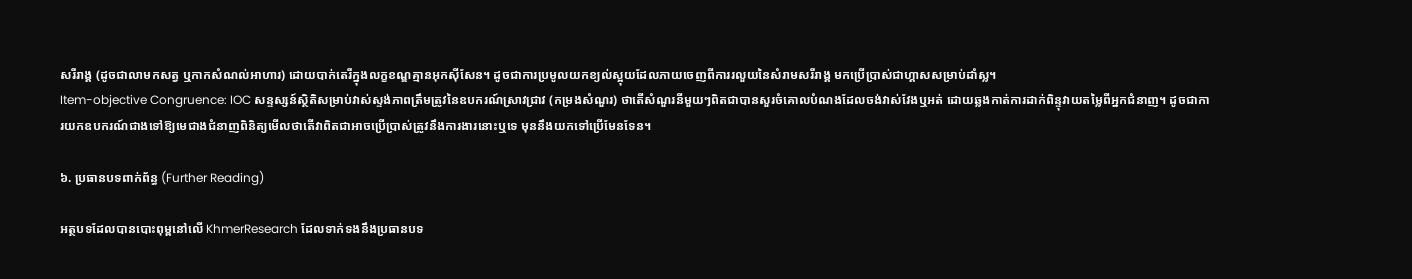សរីរាង្គ (ដូចជាលាមកសត្វ ឬកាកសំណល់អាហារ) ដោយបាក់តេរីក្នុងលក្ខខណ្ឌគ្មានអុកស៊ីសែន។ ដូចជាការប្រមូលយកខ្យល់ស្អុយដែលភាយចេញពីការរលួយនៃសំរាមសរីរាង្គ មកប្រើប្រាស់ជាហ្គាសសម្រាប់ដាំស្ល។
Item-objective Congruence: IOC សន្ទស្សន៍ស្ថិតិសម្រាប់វាស់ស្ទង់ភាពត្រឹមត្រូវនៃឧបករណ៍ស្រាវជ្រាវ (កម្រងសំណួរ) ថាតើសំណួរនីមួយៗពិតជាបានសួរចំគោលបំណងដែលចង់វាស់វែងឬអត់ ដោយឆ្លងកាត់ការដាក់ពិន្ទុវាយតម្លៃពីអ្នកជំនាញ។ ដូចជាការយកឧបករណ៍ជាងទៅឱ្យមេជាងជំនាញពិនិត្យមើលថាតើវាពិតជាអាចប្រើប្រាស់ត្រូវនឹងការងារនោះឬទេ មុននឹងយកទៅប្រើមែនទែន។

៦. ប្រធានបទពាក់ព័ន្ធ (Further Reading)

អត្ថបទដែលបានបោះពុម្ពនៅលើ KhmerResearch ដែលទាក់ទងនឹងប្រធានបទ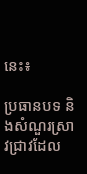នេះ៖

ប្រធានបទ និងសំណួរស្រាវជ្រាវដែល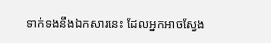ទាក់ទងនឹងឯកសារនេះ ដែលអ្នកអាចស្វែង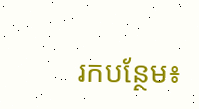រកបន្ថែម៖